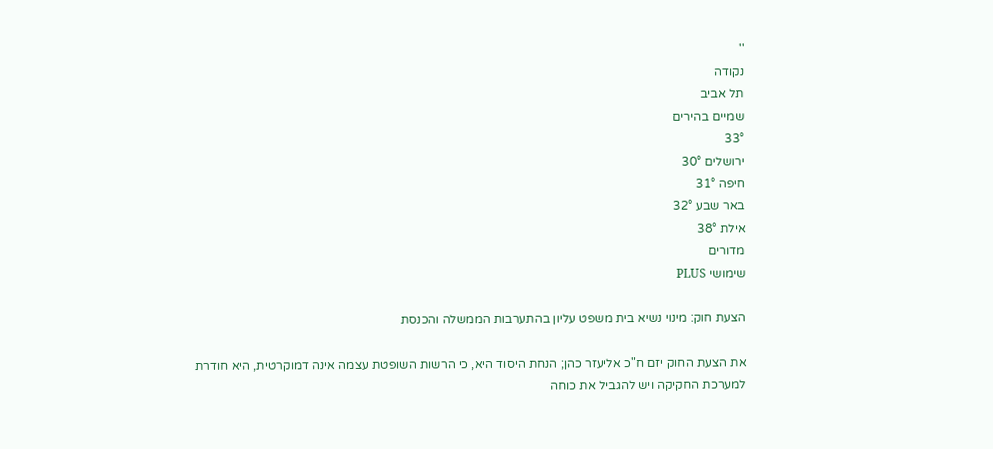''
נקודה
תל אביב
שמיים בהירים
33°
ירושלים 30°
חיפה 31°
באר שבע 32°
אילת 38°
מדורים
שימושי PLUS

הצעת חוק: מינוי נשיא בית משפט עליון בהתערבות הממשלה והכנסת

את הצעת החוק יזם ח"כ אליעזר כהן; הנחת היסוד היא, כי הרשות השופטת עצמה אינה דמוקרטית, היא חודרת למערכת החקיקה ויש להגביל את כוחה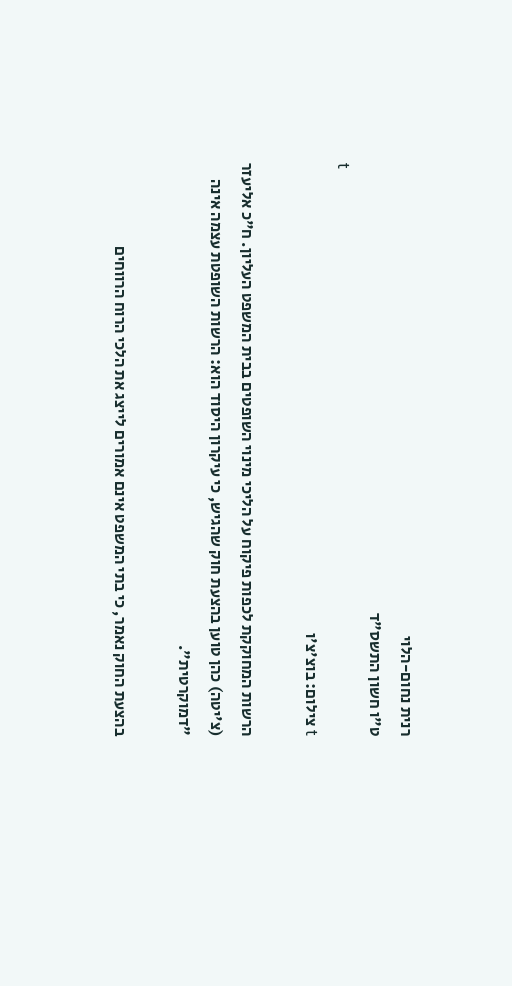רנית נחום-הלוי
ט"ו חשון התשס"ד
t
t צילום: בוצ'צ'ו

הרשות המחוקקת לכפות פיקוח על הליכי מינוי השופטים בבית המשפט העליון. ח"כ אליעזר (צ'יטה) כהן טוען בהצעת חוק שהגיש, כי עיקרון היסוד הוא: הרשות השופטת עצמה אינה "דמוקרטית".

בהצעת החוק נאמר, כי בתי המשפט אינם אמורים לייצג את הלכי הרוח הרווחים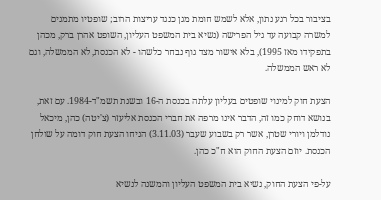בציבור בכל רגע נתון, אלא לשמש חומת מגן כנגד עריצות הרוב; שופטיו מתמנים למשרה קבועה עד גיל הפרישה (נשיא בית המשפט העליון, השופט אהרן ברק, מכהן בתפקידו מאז 1995), בלא אישור מצד גוף נבחר כלשהו - לא הכנסת, לא הממשלה, וגם לא ראש הממשלה.

הצעת חוק למינוי שופטים בעליון עלתה בכנסת ה-16 ובשנת תשמ"ד-1984. עם זאת, בנושא דוחק כמו זה, הדבר אינו מרפה את חברי הכנסת אליעזר (צ'יטה) כהן, מיכאל נודלמן ויורי שטרן, אשר רק בשבוע שעבר (3.11.03) הניחו הצעת חוק דומה על שולחן הכנסת. יוזם הצעת החוק הוא ח"כ כהן.

על-פי הצעת החוק, נשיא בית המשפט העליון והמשנה לנשיא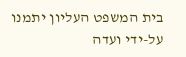בית המשפט העליון יתמנו על-ידי ועדה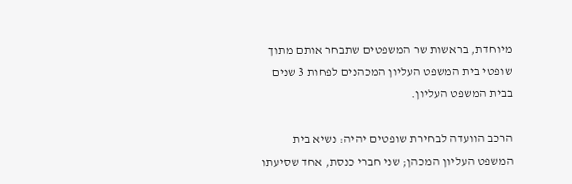מיוחדת, בראשות שר המשפטים שתבחר אותם מתוך שופטי בית המשפט העליון המכהנים לפחות 3 שנים בבית המשפט העליון.

הרכב הוועדה לבחירת שופטים יהיה: נשיא בית המשפט העליון המכהן; שני חברי כנסת, אחד שסיעתו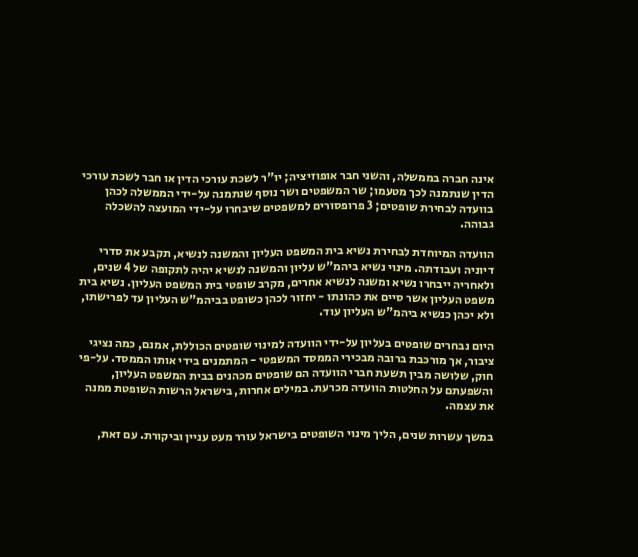אינה חברה בממשלה, והשני חבר אופוזיציה; יו"ר לשכת עורכי הדין או חבר לשכת עורכי הדין שנתמנה לכך מטעמו; שר המשפטים ושר נוסף שנתמנה על-ידי הממשלה לכהן בוועדה לבחירת שופטים; 3 פרופסורים למשפטים שיבחרו על-ידי המועצה להשכלה גבוהה.

הוועדה המיוחדת לבחירת נשיא בית המשפט העליון והמשנה לנשיא, תקבע את סדרי דיוניה ועבודתה. מינוי נשיא ביהמ"ש עליון והמשנה לנשיא יהיה לתקופה של 4 שנים, ולאחריה ייבחרו נשיא ומשנה לנשיא אחרים, מקרב שופטי בית המשפט העליון. נשיא בית משפט העליון אשר סיים את כהונתו - יחזור לכהן כשופט בביהמ"ש העליון עד לפרישתו, ולא יכהן כנשיא ביהמ"ש העליון עוד.

היום נבחרים שופטים בעליון על-ידי הוועדה למינוי שופטים הכוללת, אמנם, כמה נציגי ציבור, אך מורכבת ברובה מבכירי הממסד המשפטי - המתמנים בידי אותו הממסד. על-פי חוק, שלושה מבין תשעת חברי הוועדה הם שופטים מכהנים בבית המשפט העליון, והשפעתם על החלטות הוועדה מכרעת. במילים אחרות, בישראל הרשות השופטת ממנה את עצמה.

במשך עשרות שנים, הליך מינוי השופטים בישראל עורר מעט עניין וביקורת. עם זאת,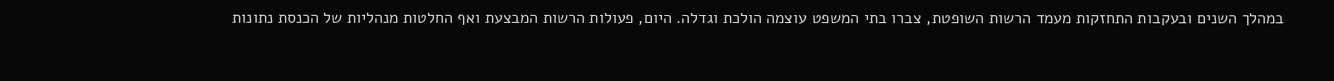במהלך השנים ובעקבות התחזקות מעמד הרשות השופטת, צברו בתי המשפט עוצמה הולכת וגדלה. היום, פעולות הרשות המבצעת ואף החלטות מנהליות של הכנסת נתונות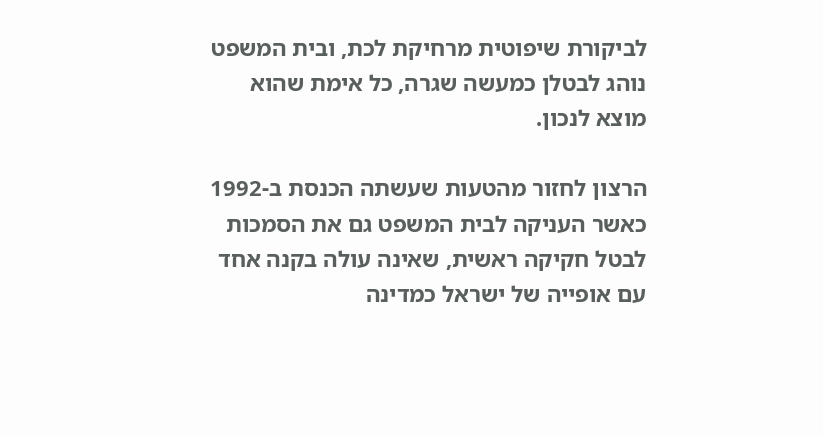לביקורת שיפוטית מרחיקת לכת, ובית המשפט נוהג לבטלן כמעשה שגרה, כל אימת שהוא מוצא לנכון.

הרצון לחזור מהטעות שעשתה הכנסת ב-1992 כאשר העניקה לבית המשפט גם את הסמכות לבטל חקיקה ראשית, שאינה עולה בקנה אחד עם אופייה של ישראל כמדינה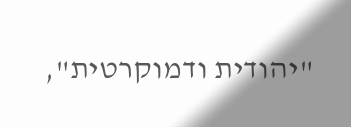"יהודית ודמוקרטית",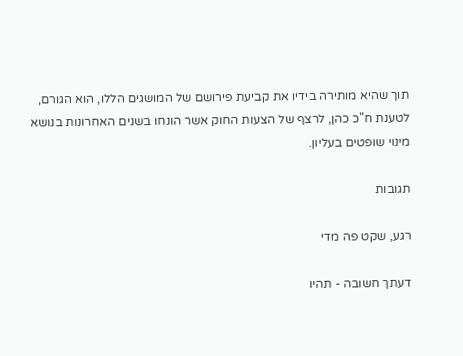תוך שהיא מותירה בידיו את קביעת פירושם של המושגים הללו, הוא הגורם, לטענת ח"כ כהן, לרצף של הצעות החוק אשר הונחו בשנים האחרונות בנושא מינוי שופטים בעליון.

תגובות

רגע, שקט פה מדי

דעתך חשובה - תהיו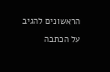הראשונים להגיב על הכתבה